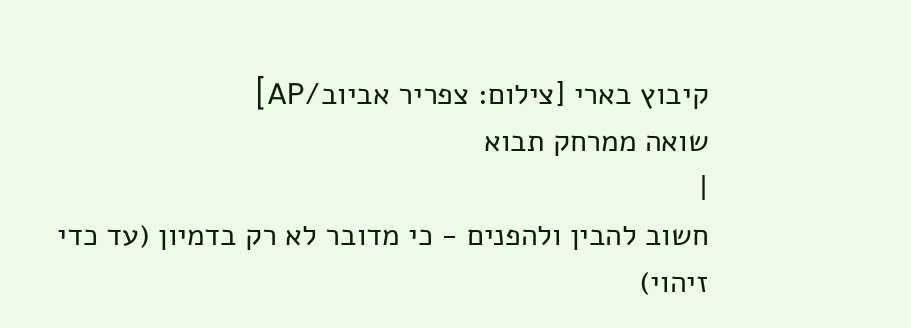קיבוץ בארי [צילום: צפריר אביוב/AP]
שואה ממרחק תבוא
|
חשוב להבין ולהפנים - כי מדובר לא רק בדמיון (עד כדי זיהוי)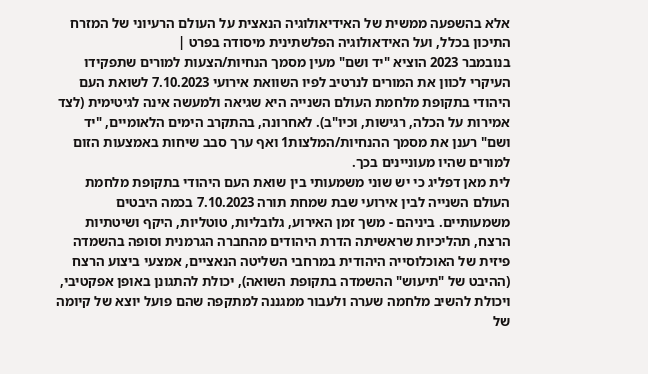אלא בהשפעה ממשית של האידיאולוגיה הנאצית על העולם הרעיוני של המזרח התיכון בכלל, ועל האידאולוגיה הפלשתינית מיסודה בפרט |
בנובמבר 2023 הוציא "יד ושם" מעין מסמך הנחיות/הצעות למורים שתפקידו העיקרי לכוון את המורים לנרטיב לפיו השוואת אירועי 7.10.2023 לשואת העם היהודי בתקופת מלחמת העולם השנייה היא שגיאה ולמעשה אינה לגיטימית (לצד אמירות על הכלה, רגישות, וכיו"ב). לאחרונה, בהתקרב הימים הלאומיים, "יד ושם" רענן את מסמך ההנחיות/המלצות1 ואף ערך סבב שיחות באמצעות הזום למורים שהיו מעוניינים בכך.
לית מאן דפליג כי יש שוני משמעותי בין שואת העם היהודי בתקופת מלחמת העולם השנייה לבין אירועי שבת שמחת תורה 7.10.2023 בכמה היבטים משמעותיים. ביניהם - משך זמן האירוע, גלובליות, טוטליות, היקף ושיטתיות הרצח, תהליכיות שראשיתה הדרת היהודים מהחברה הגרמנית וסופה בהשמדה פיזית של האוכלוסייה היהודית במרחבי השליטה הנאציים, אמצעי ביצוע הרצח (ההיבט של "תיעוש" ההשמדה בתקופת השואה), יכולת להתגונן באופן אפקטיבי, ויכולת להשיב מלחמה שערה ולעבור ממגננה למתקפה שהם פועל יוצא של קיומה של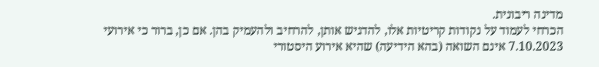מדינה ריבונית.
הכרחי לעמוד על נקודות קריטיות אלו, להדגיש אותן, להרחיב ולהעמיק בהן. אם כן, ברור כי אירועי 7.10.2023 אינם השואה (בהא הידיעה) שהיא אירוע היסטורי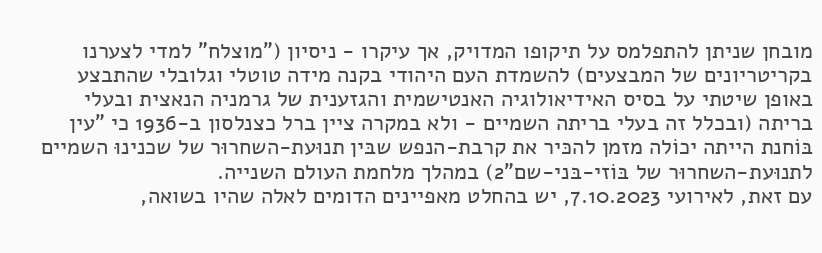מובחן שניתן להתפלמס על תיקופו המדויק, אך עיקרו - ניסיון ("מוצלח" למדי לצערנו בקריטריונים של המבצעים) להשמדת העם היהודי בקנה מידה טוטלי וגלובלי שהתבצע באופן שיטתי על בסיס האידיאולוגיה האנטישמית והגזענית של גרמניה הנאצית ובעלי בריתה (ובכלל זה בעלי בריתה השמיים - ולא במקרה ציין ברל כצנלסון ב-1936 כי "עין בּוֹחנת הייתה יכוֹלה מזמן להכּיר את קרבת-הנפש שבּין תנוּעת-השחרוּר של שכנינוּ השמיים לתנוּעת-השחרוּר של בּוֹזי-בּני-שם"2) במהלך מלחמת העולם השנייה.
עם זאת, לאירועי 7.10.2023, יש בהחלט מאפיינים הדומים לאלה שהיו בשואה,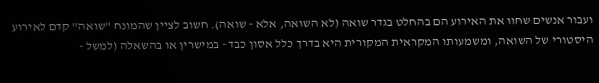ועבור אנשים שחוו את האירוע הם בהחלט בגדר שואה (לא השואה, אלא - שואה). חשוב לציין שהמונח "שואה" קדם לאירוע היסטורי של השואה, ומשמעותו המקראית המקורית היא בדרך כלל אסון כבד - במישרין או בהשאלה (למשל -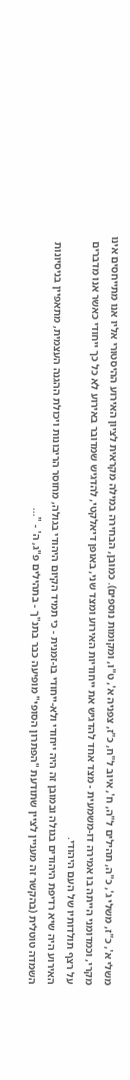משלי א', כ"ז, משלי ג', כ"ה, תהילים ל"ה, ח', איוב ל"ח, כ"ז, צפניה א', ט"ו, ומקומות נוספים). כמובן, הבחירה במילה מקראית לציון האירוע ההיסטורי אליו אנו מתייחסים אינו מקרי, וכמדומני הייתה בו אמירה דו-משמעית - מצד אחד להדגיש את ייחודיות האירוע ומצד שני, באופן דיאלקטי, להדגיש שמדובר באירוע לא כל כך ייחודי כאשר אנו מדברים על רצף תולדותיו של העם היהודי.
האירוע היה שיא רדיפת היהודים בגולה ובמובן זה היה ייחודי ולא-ייחודי בו-זמנית - כי תמיד הקיום היהודי בגולה, מחוסר הריבונות ויכולת ההגנה העצמית, מתאפיין בניסיונות השמדה טוטלית (בהקשר זה מעניין לציין שתודעת "הפתרון הסופי" מופיעה כבר בתנ"ך - בתהילים פ"ג, ה' - "...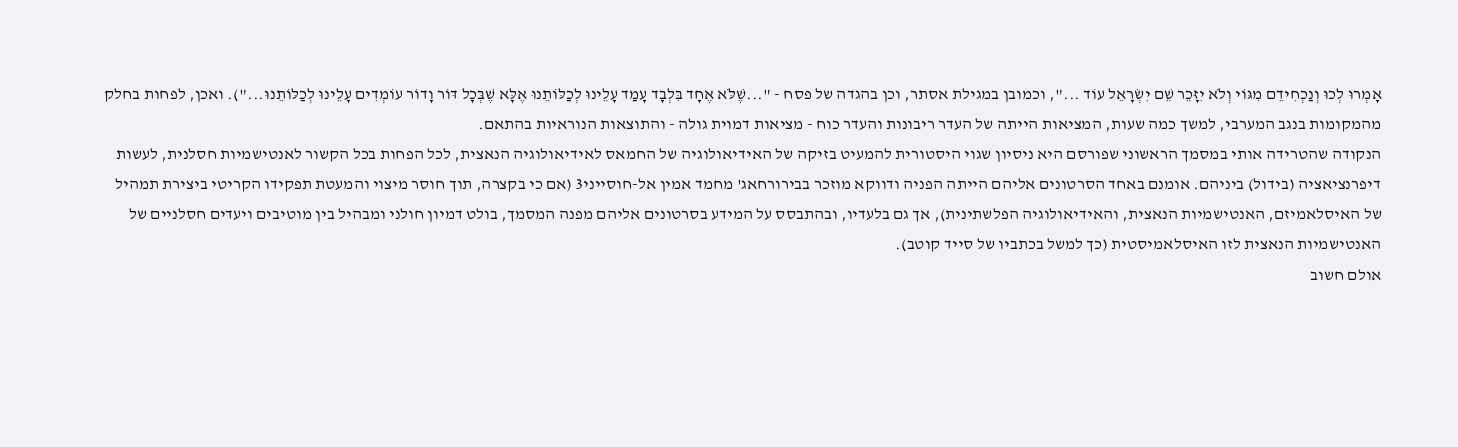אָמְרוּ לְכוּ וְנַכְחִידֵם מִגּוֹי וְלֹא יִזָּכֵר שֵׁם יִשְׂרָאֵל עוֹד ...", וכמובן במגילת אסתר, וכן בהגדה של פסח - "...שֶׁלֹּא אֶחָד בִּלְבָד עָמַד עָלֵינוּ לְכַלּוֹתֵנוּ אֶלָּא שֶׁבְּכָל דּוֹר וָדוֹר עוֹמְדִים עָלֵינוּ לְכַלּוֹתֵנוּ..."). ואכן, לפחות בחלק מהמקומות בנגב המערבי, למשך כמה שעות, המציאות הייתה של העדר ריבונות והעדר כוח - מציאות דמוית גולה - והתוצאות הנוראיות בהתאם.
הנקודה שהטרידה אותי במסמך הראשוני שפורסם היא ניסיון שגוי היסטורית להמעיט בזיקה של האידיאולוגיה של החמאס לאידיאולוגיה הנאצית, לכל הפחות בכל הקשור לאנטישמיות חסלנית, לעשות דיפרנציאציה (בידול) ביניהם. אומנם באחד הסרטונים אליהם הייתה הפניה ודווקא מוזכר בבירורחאג' מחמד אמין אל-חוסייני3 (אם כי בקצרה, תוך חוסר מיצוי והמעטת תפקידו הקריטי ביצירת תמהיל של האיסלאמיזם, האנטישמיות הנאצית, והאידיאולוגיה הפלשתינית), אך גם בלעדיו, ובהתבסס על המידע בסרטונים אליהם מפנה המסמך, בולט דמיון חולני ומבהיל בין מוטיבים ויעדים חסלניים של האנטישמיות הנאצית לזו האיסלאמיסטית (כך למשל בכתביו של סייד קוטב).
אולם חשוב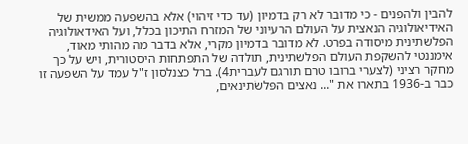להבין ולהפנים - כי מדובר לא רק בדמיון (עד כדי זיהוי) אלא בהשפעה ממשית של האידיאולוגיה הנאצית על העולם הרעיוני של המזרח התיכון בכלל, ועל האידאולוגיה הפלשתינית מיסודה בפרט. לא מדובר בדמיון מקרי, אלא בדבר מה מהותי מאוד, אימננטי להשקפת העולם הפלשתינית, תולדה של התפתחות היסטורית, ויש על כך מחקר רציני (לצערי ברובו טרם תורגם לעברית4). ברל כצנלסון ז"ל עמד על השפעה זו כבר ב-1936 בתארו את "... נאצים הפּלשׂתינאים,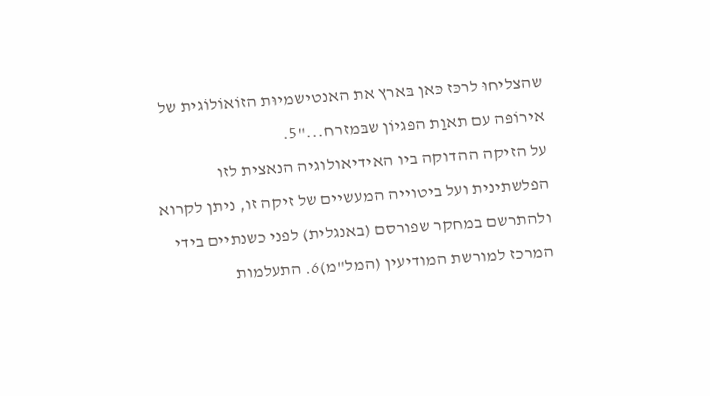שהצליחוּ לרכּז כּאן בּארץ את האנטישמיוּת הזוֹאוֹלוֹגית של אירוֹפּה עם תאוַת הפּגיוֹן שבּמזרח..."5.
על הזיקה ההדוקה ביו האידיאולוגיה הנאצית לזו הפלשתינית ועל ביטוייה המעשיים של זיקה זו, ניתן לקרוא ולהתרשם במחקר שפורסם (באנגלית) לפני כשנתיים בידי המרכז למורשת המודיעין (המל"מ)6. התעלמות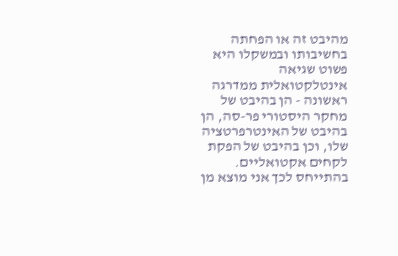מהיבט זה או הפחתה בחשיבותו ובמשקלו היא פשוט שגיאה אינטלקטואלית ממדרגה ראשונה - הן בהיבט של מחקר היסטורי פר-סה, הן בהיבט של האינטרפרטציה שלו, וכן בהיבט של הפקת לקחים אקטואליים. בהתייחס לכך אני מוצא מן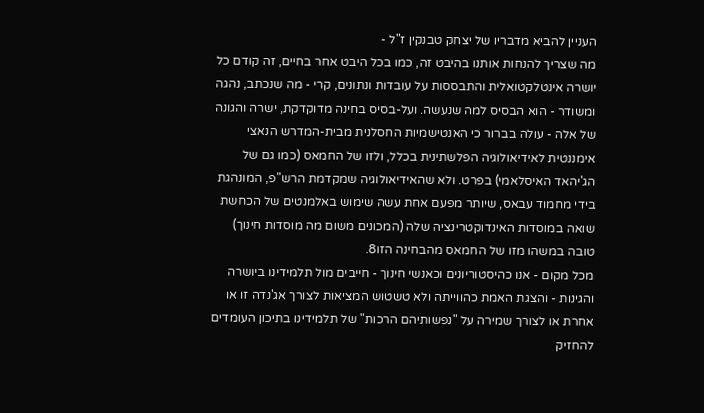העניין להביא מדבריו של יצחק טבנקין ז"ל -
מה שצריך להנחות אותנו בהיבט זה, כמו בכל היבט אחר בחיים, זה קודם כל יושרה אינטלקטואלית והתבססות על עובדות ונתונים, קרי - מה שנכתב, נהגה ומשודר - הוא הבסיס למה שנעשה. ועל-בסיס בחינה מדוקדקת, ישרה והגונה של אלה - עולה בברור כי האנטישמיות החסלנית מבית-המדרש הנאצי אימננטית לאידיאולוגיה הפלשתינית בכלל, ולזו של החמאס (כמו גם של הג'יהאד האיסלאמי) בפרט. ולא שהאידיאולוגיה שמקדמת הרש"פ, המונהגת בידי מחמוד עבאס, שיותר מפעם אחת עשה שימוש באלמנטים של הכחשת שואה במוסדות האינדוקטרינציה שלה (המכונים משום מה מוסדות חינוך) טובה במשהו מזו של החמאס מהבחינה הזו8.
מכל מקום - אנו כהיסטוריונים וכאנשי חינוך - חייבים מול תלמידינו ביושרה והגינות - והצגת האמת כהווייתה ולא טשטוש המציאות לצורך אג'נדה זו או אחרת או לצורך שמירה על "נפשותיהם הרכות" של תלמידינו בתיכון העומדים להחזיק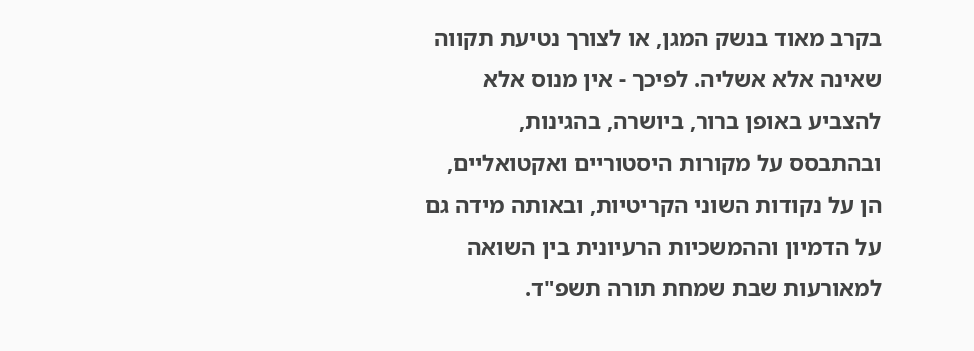בקרב מאוד בנשק המגן, או לצורך נטיעת תקווה שאינה אלא אשליה. לפיכך - אין מנוס אלא להצביע באופן ברור, ביושרה, בהגינות, ובהתבסס על מקורות היסטוריים ואקטואליים, הן על נקודות השוני הקריטיות, ובאותה מידה גם על הדמיון וההמשכיות הרעיונית בין השואה למאורעות שבת שמחת תורה תשפ"ד.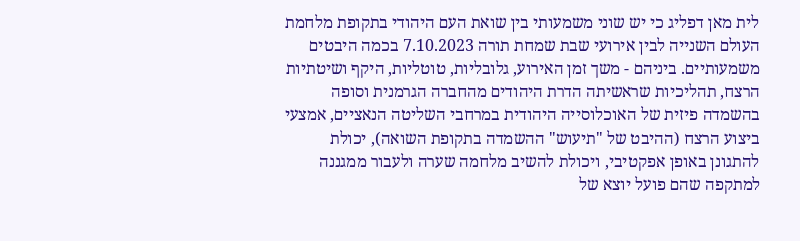לית מאן דפליג כי יש שוני משמעותי בין שואת העם היהודי בתקופת מלחמת העולם השנייה לבין אירועי שבת שמחת תורה 7.10.2023 בכמה היבטים משמעותיים. ביניהם - משך זמן האירוע, גלובליות, טוטליות, היקף ושיטתיות הרצח, תהליכיות שראשיתה הדרת היהודים מהחברה הגרמנית וסופה בהשמדה פיזית של האוכלוסייה היהודית במרחבי השליטה הנאציים, אמצעי ביצוע הרצח (ההיבט של "תיעוש" ההשמדה בתקופת השואה), יכולת להתגונן באופן אפקטיבי, ויכולת להשיב מלחמה שערה ולעבור ממגננה למתקפה שהם פועל יוצא של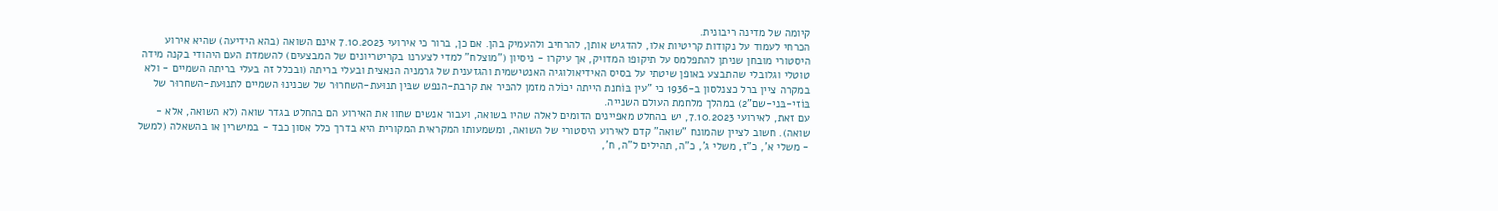קיומה של מדינה ריבונית.
הכרחי לעמוד על נקודות קריטיות אלו, להדגיש אותן, להרחיב ולהעמיק בהן. אם כן, ברור כי אירועי 7.10.2023 אינם השואה (בהא הידיעה) שהיא אירוע היסטורי מובחן שניתן להתפלמס על תיקופו המדויק, אך עיקרו - ניסיון ("מוצלח" למדי לצערנו בקריטריונים של המבצעים) להשמדת העם היהודי בקנה מידה טוטלי וגלובלי שהתבצע באופן שיטתי על בסיס האידיאולוגיה האנטישמית והגזענית של גרמניה הנאצית ובעלי בריתה (ובכלל זה בעלי בריתה השמיים - ולא במקרה ציין ברל כצנלסון ב-1936 כי "עין בּוֹחנת הייתה יכוֹלה מזמן להכּיר את קרבת-הנפש שבּין תנוּעת-השחרוּר של שכנינוּ השמיים לתנוּעת-השחרוּר של בּוֹזי-בּני-שם"2) במהלך מלחמת העולם השנייה.
עם זאת, לאירועי 7.10.2023, יש בהחלט מאפיינים הדומים לאלה שהיו בשואה, ועבור אנשים שחוו את האירוע הם בהחלט בגדר שואה (לא השואה, אלא - שואה). חשוב לציין שהמונח "שואה" קדם לאירוע היסטורי של השואה, ומשמעותו המקראית המקורית היא בדרך כלל אסון כבד - במישרין או בהשאלה (למשל - משלי א', כ"ז, משלי ג', כ"ה, תהילים ל"ה, ח',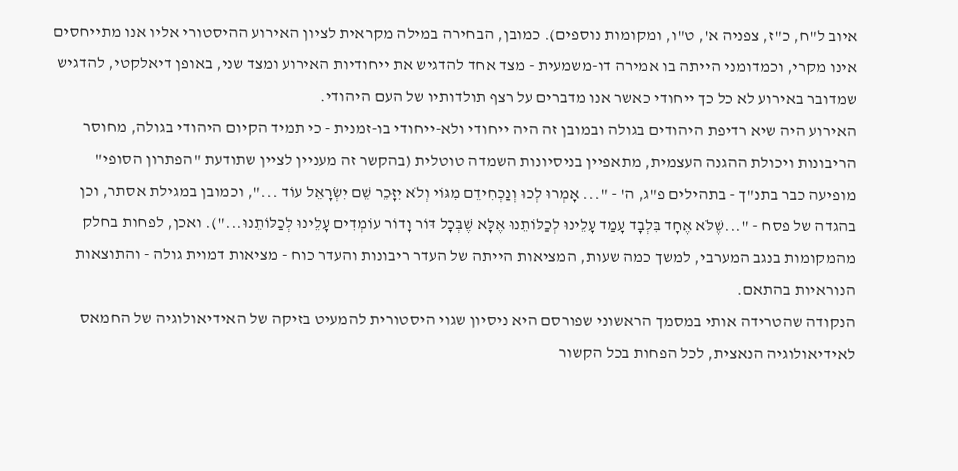איוב ל"ח, כ"ז, צפניה א', ט"ו, ומקומות נוספים). כמובן, הבחירה במילה מקראית לציון האירוע ההיסטורי אליו אנו מתייחסים אינו מקרי, וכמדומני הייתה בו אמירה דו-משמעית - מצד אחד להדגיש את ייחודיות האירוע ומצד שני, באופן דיאלקטי, להדגיש שמדובר באירוע לא כל כך ייחודי כאשר אנו מדברים על רצף תולדותיו של העם היהודי.
האירוע היה שיא רדיפת היהודים בגולה ובמובן זה היה ייחודי ולא-ייחודי בו-זמנית - כי תמיד הקיום היהודי בגולה, מחוסר הריבונות ויכולת ההגנה העצמית, מתאפיין בניסיונות השמדה טוטלית (בהקשר זה מעניין לציין שתודעת "הפתרון הסופי" מופיעה כבר בתנ"ך - בתהילים פ"ג, ה' - "... אָמְרוּ לְכוּ וְנַכְחִידֵם מִגּוֹי וְלֹא יִזָּכֵר שֵׁם יִשְׂרָאֵל עוֹד ...", וכמובן במגילת אסתר, וכן בהגדה של פסח - "...שֶׁלֹּא אֶחָד בִּלְבָד עָמַד עָלֵינוּ לְכַלּוֹתֵנוּ אֶלָּא שֶׁבְּכָל דּוֹר וָדוֹר עוֹמְדִים עָלֵינוּ לְכַלּוֹתֵנוּ..."). ואכן, לפחות בחלק מהמקומות בנגב המערבי, למשך כמה שעות, המציאות הייתה של העדר ריבונות והעדר כוח - מציאות דמוית גולה - והתוצאות הנוראיות בהתאם.
הנקודה שהטרידה אותי במסמך הראשוני שפורסם היא ניסיון שגוי היסטורית להמעיט בזיקה של האידיאולוגיה של החמאס לאידיאולוגיה הנאצית, לכל הפחות בכל הקשור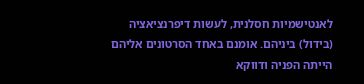לאנטישמיות חסלנית, לעשות דיפרנציאציה (בידול) ביניהם. אומנם באחד הסרטונים אליהם הייתה הפניה ודווקא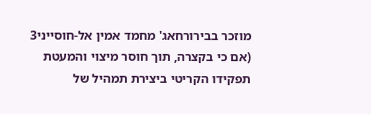מוזכר בבירורחאג' מחמד אמין אל-חוסייני3 (אם כי בקצרה, תוך חוסר מיצוי והמעטת תפקידו הקריטי ביצירת תמהיל של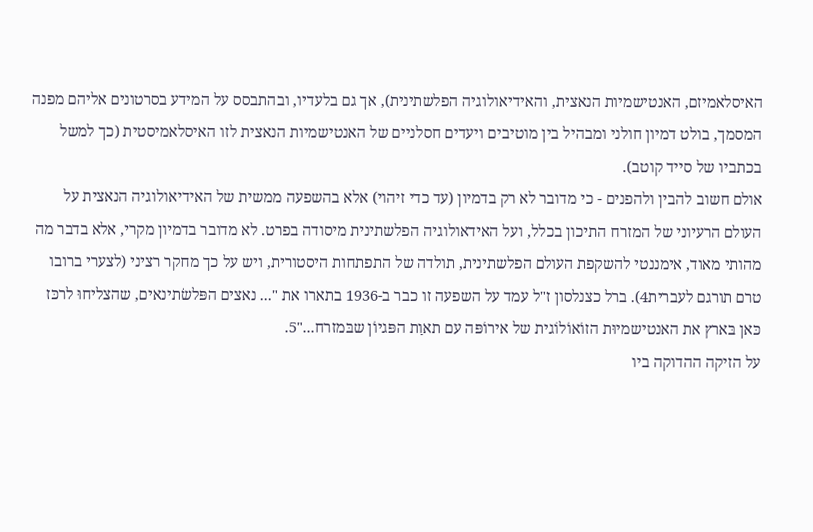האיסלאמיזם, האנטישמיות הנאצית, והאידיאולוגיה הפלשתינית), אך גם בלעדיו, ובהתבסס על המידע בסרטונים אליהם מפנה המסמך, בולט דמיון חולני ומבהיל בין מוטיבים ויעדים חסלניים של האנטישמיות הנאצית לזו האיסלאמיסטית (כך למשל בכתביו של סייד קוטב).
אולם חשוב להבין ולהפנים - כי מדובר לא רק בדמיון (עד כדי זיהוי) אלא בהשפעה ממשית של האידיאולוגיה הנאצית על העולם הרעיוני של המזרח התיכון בכלל, ועל האידאולוגיה הפלשתינית מיסודה בפרט. לא מדובר בדמיון מקרי, אלא בדבר מה מהותי מאוד, אימננטי להשקפת העולם הפלשתינית, תולדה של התפתחות היסטורית, ויש על כך מחקר רציני (לצערי ברובו טרם תורגם לעברית4). ברל כצנלסון ז"ל עמד על השפעה זו כבר ב-1936 בתארו את "... נאצים הפּלשׂתינאים, שהצליחוּ לרכּז כּאן בּארץ את האנטישמיוּת הזוֹאוֹלוֹגית של אירוֹפּה עם תאוַת הפּגיוֹן שבּמזרח..."5.
על הזיקה ההדוקה ביו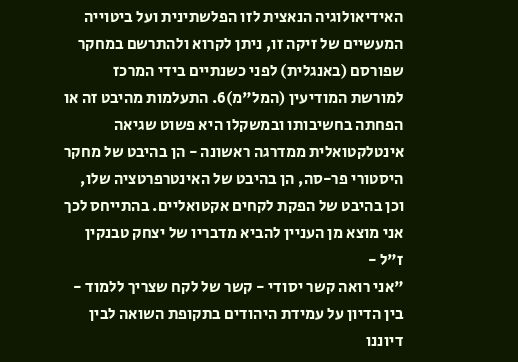האידיאולוגיה הנאצית לזו הפלשתינית ועל ביטוייה המעשיים של זיקה זו, ניתן לקרוא ולהתרשם במחקר שפורסם (באנגלית) לפני כשנתיים בידי המרכז למורשת המודיעין (המל"מ)6. התעלמות מהיבט זה או הפחתה בחשיבותו ובמשקלו היא פשוט שגיאה אינטלקטואלית ממדרגה ראשונה - הן בהיבט של מחקר היסטורי פר-סה, הן בהיבט של האינטרפרטציה שלו, וכן בהיבט של הפקת לקחים אקטואליים. בהתייחס לכך אני מוצא מן העניין להביא מדבריו של יצחק טבנקין ז"ל -
"אני רואה קשר יסודי - קשר של לקח שצריך ללמוד - בין הדיון על עמידת היהודים בתקופת השואה לבין דיוננו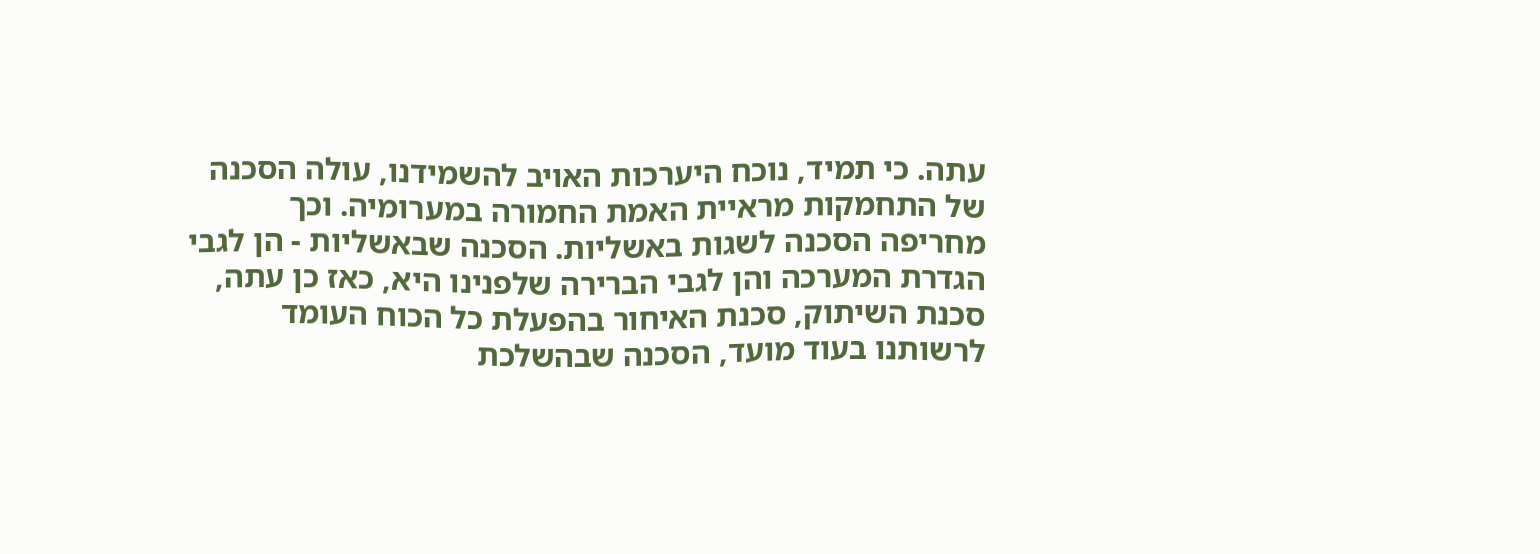עתה. כי תמיד, נוכח היערכות האויב להשמידנו, עולה הסכנה של התחמקות מראיית האמת החמורה במערומיה. וכך מחריפה הסכנה לשגות באשליות. הסכנה שבאשליות - הן לגבי הגדרת המערכה והן לגבי הברירה שלפנינו היא, כאז כן עתה, סכנת השיתוק, סכנת האיחור בהפעלת כל הכוח העומד לרשותנו בעוד מועד, הסכנה שבהשלכת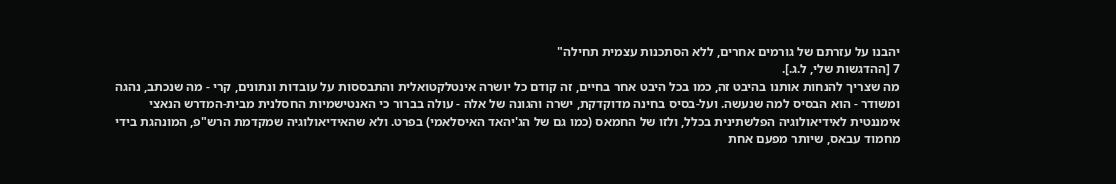יהבנו על עזרתם של גורמים אחרים, ללא הסתכנות עצמית תחילה"
7 [ההדגשות שלי, ל.ג.].
מה שצריך להנחות אותנו בהיבט זה, כמו בכל היבט אחר בחיים, זה קודם כל יושרה אינטלקטואלית והתבססות על עובדות ונתונים, קרי - מה שנכתב, נהגה ומשודר - הוא הבסיס למה שנעשה. ועל-בסיס בחינה מדוקדקת, ישרה והגונה של אלה - עולה בברור כי האנטישמיות החסלנית מבית-המדרש הנאצי אימננטית לאידיאולוגיה הפלשתינית בכלל, ולזו של החמאס (כמו גם של הג'יהאד האיסלאמי) בפרט. ולא שהאידיאולוגיה שמקדמת הרש"פ, המונהגת בידי מחמוד עבאס, שיותר מפעם אחת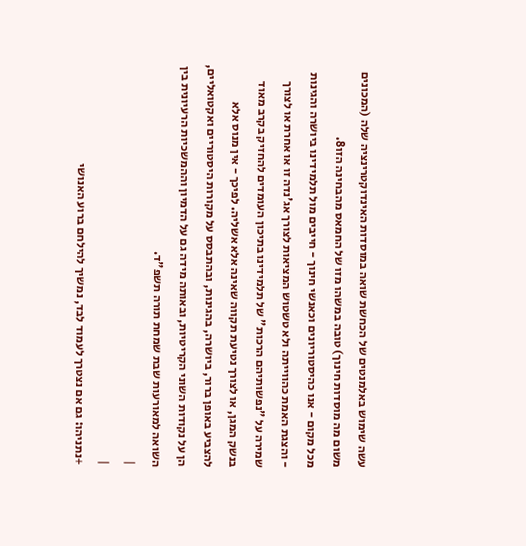עשה שימוש באלמנטים של הכחשת שואה במוסדות האינדוקטרינציה שלה (המכונים משום מה מוסדות חינוך) טובה במשהו מזו של החמאס מהבחינה הזו8.
מכל מקום - אנו כהיסטוריונים וכאנשי חינוך - חייבים מול תלמידינו ביושרה והגינות - והצגת האמת כהווייתה ולא טשטוש המציאות לצורך אג'נדה זו או אחרת או לצורך שמירה על "נפשותיהם הרכות" של תלמידינו בתיכון העומדים להחזיק בקרב מאוד בנשק המגן, או לצורך נטיעת תקווה שאינה אלא אשליה. לפיכך - אין מנוס אלא להצביע באופן ברור, ביושרה, בהגינות, ובהתבסס על מקורות היסטוריים ואקטואליים, הן על נקודות השוני הקריטיות, ובאותה מידה גם על הדמיון וההמשכיות הרעיונית בין השואה למאורעות שבת שמחת תורה תשפ"ד.
|
|
+נתניהו: גם אם נצטרך לעמוד לבד, נמשיך להילחם ברוע האנושי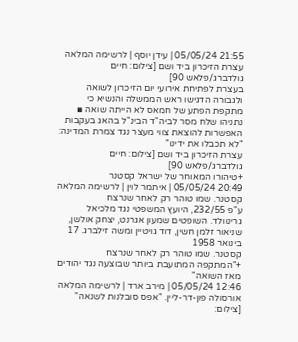21:55 05/05/24 | עידן יוסף | לרשימה המלאה
עצרת הזיכרון ביד ושם [צילום: חיים גולדברג/פלאש 90]
בעצרת לפתיחת אירועי יום הזיכרון לשואה ולגבורה הדגישו ראש הממשלה והנשיא כי מתקפת הפתע של חמאס לא הייתה שואה ▪ נתניהו שלח מסר לביה"ד הבינ"ל בהאג בעקבות האפשרות להוצאת צווי מעצר נגד צמרת המדינה: "לא תכבלו את ידינו"
עצרת הזיכרון ביד ושם [צילום: חיים גולדברג/פלאש 90]
+טיהורו המאוחר של ישראל קסטנר
20:49 05/05/24 | איתמר לוין | לרשימה המלאה
קסטנר. שמו טוהר רק לאחר שנרצח
ע"פ 232/55, היועץ המשפטי נגד מלכיאל גרינוולד. השופטים שמעון אגרנט, יצחק אולשן, שניאור זלמן חשין, דוד גויטיין ומשה זילברג. 17 בינואר 1958
קסטנר. שמו טוהר רק לאחר שנרצח
+"המתקפה המתועבת ביותר שבוצעה נגד יהודים מאז השואה"
12:46 05/05/24 | מירב ארד | לרשימה המלאה
אורסולה פון-דר-ליין. "אפס סובלנות לשנאה" [צילום: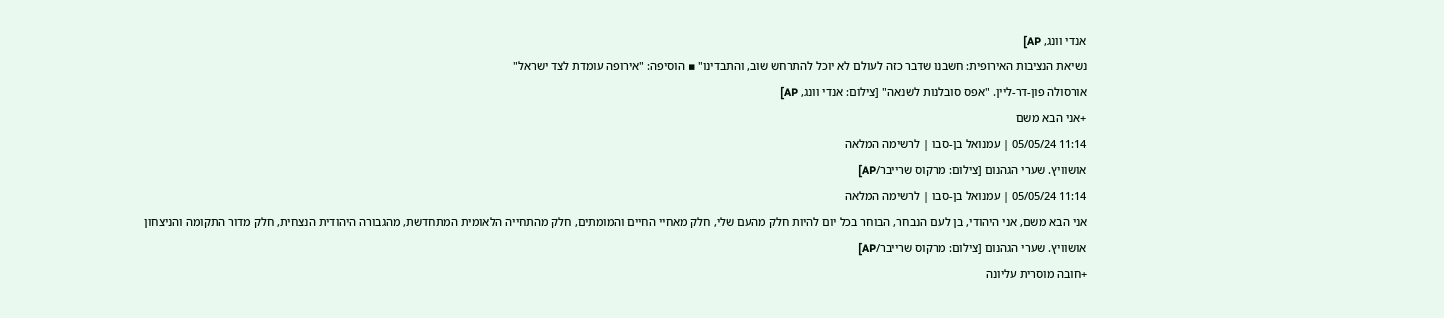אנדי וונג, AP]
נשיאת הנציבות האירופית: חשבנו שדבר כזה לעולם לא יוכל להתרחש שוב, והתבדינו" ▪ הוסיפה: "אירופה עומדת לצד ישראל"
אורסולה פון-דר-ליין. "אפס סובלנות לשנאה" [צילום: אנדי וונג, AP]
+אני הבא משם
11:14 05/05/24 | עמנואל בן-סבו | לרשימה המלאה
אושוויץ. שערי הגהנום [צילום: מרקוס שרייבר/AP]
11:14 05/05/24 | עמנואל בן-סבו | לרשימה המלאה
אני הבא משם, אני היהודי, בן לעם הנבחר, הבוחר בכל יום להיות חלק מהעם שלי, חלק מאחיי החיים והמומתים, חלק מהתחייה הלאומית המתחדשת, מהגבורה היהודית הנצחית, חלק מדור התקומה והניצחון
אושוויץ. שערי הגהנום [צילום: מרקוס שרייבר/AP]
+חובה מוסרית עליונה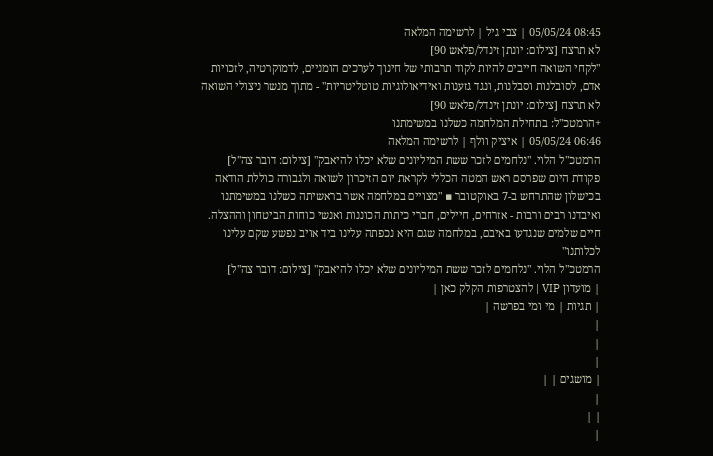08:45 05/05/24 | צבי גיל | לרשימה המלאה
לא תרצח [צילום: יונתן זינדל/פלאש 90]
"לקחי השואה חייבים להיות לקוד תרבותי של חינוך לערכים הומניים, לדמוקרטיה, לזכויות אדם, לסובלנות וסבלנות, ונגד גזענות ואידיאולוגיות טוטליטריות" - מתוך מנשר ניצולי השואה
לא תרצח [צילום: יונתן זינדל/פלאש 90]
+הרמטכ"ל: בתחילת המלחמה כשלנו במשימתנו
06:46 05/05/24 | איציק וולף | לרשימה המלאה
הרמטכ"ל הלוי. "נלחמים לזכר ששת המיליונים שלא יכלו להיאבק" [צילום: דובר צה''ל]
פקודת היום שפרסם ראש המטה הכללי לקראת יום הזיכרון לשואה ולגבורה כוללת הודאה בכישלון שהתרחש ב-7 באוקטובר ▪ "מצויים במלחמה אשר בראשיתה כשלנו במשימתנו ואיבדנו רבים ורבות - אזרחים, חיילים, חברי כיתות הכוננות ואנשי כוחות הביטחון וההצלה. חיים שלמים שנגדעו באיבם, במלחמה שגם היא נכפתה עלינו ביד אויב נפשע שקם עלינו לכלותנו"
הרמטכ"ל הלוי. "נלחמים לזכר ששת המיליונים שלא יכלו להיאבק" [צילום: דובר צה''ל]
| מועדון VIP | להצטרפות הקלק כאן |
| תגיות | מי ומי בפרשה |
|
|
|
| מושגים | |
|
| |
|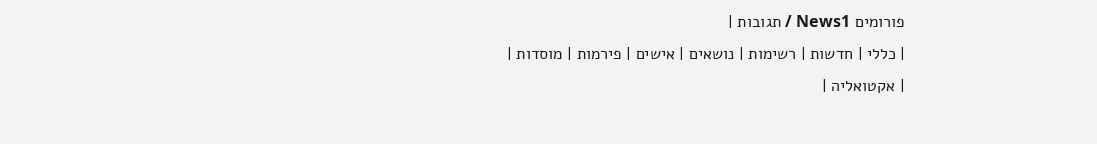פורומים News1 / תגובות |
| כללי | חדשות | רשימות | נושאים | אישים | פירמות | מוסדות |
| אקטואליה |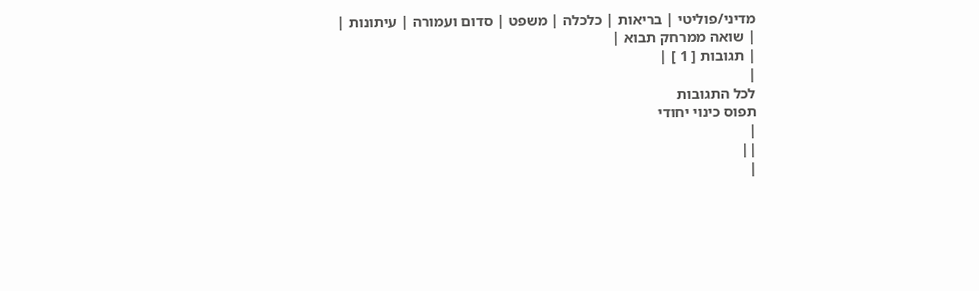מדיני/פוליטי | בריאות | כלכלה | משפט | סדום ועמורה | עיתונות |
| שואה ממרחק תבוא |
| תגובות [ 1 ] |
|
לכל התגובות
תפוס כינוי יחודי
|
||
|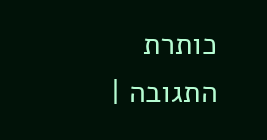כותרת התגובה |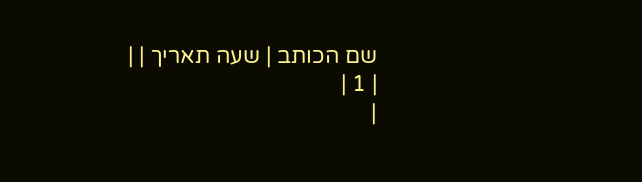שם הכותב | שעה תאריך | |
| 1 |
|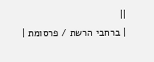||
| ברחבי הרשת / פרסומת |